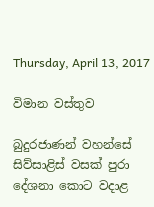Thursday, April 13, 2017

විමාන වස්තුව

බුදුරජාණන් වහන්සේ සිව්සාළිස් වසක් පුරා දේශනා කොට වදාළ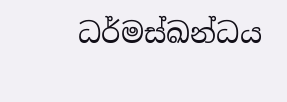ධර්මස්ඛන්ධය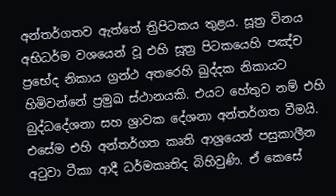අන්තර්ගතව ඇත්තේ ත්‍රිපිටකය තුළය. සූත්‍ර විනය අභිධර්ම වශයෙන් වූ එහි සූත්‍ර පිටකයෙහි පඤ්ච ප්‍රභේද නිකාය ග්‍රන්ථ අතරෙහි ඛුද්දක නිකායට හිමිවන්නේ ප්‍රමුඛ ස්ථානයකි. එයට හේතුව නම් එහි බුද්ධදේශනා සහ ශ්‍රාවක දේශනා අන්තර්ගත වීමයි. එසේම එහි අන්තර්ගත කෘති ආශ්‍රයෙන් පසුකාලීන අටුවා ටීකා ආදී ධර්මකෘතිද බිහිවුණි. ඒ කෙසේ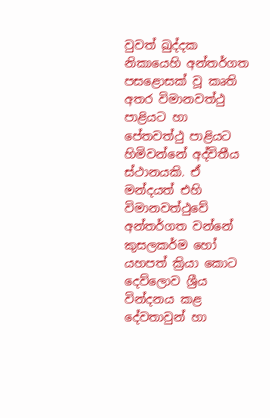වුවත් ඛුද්දක නිකායෙහි අන්තර්ගත පසළොසක් වූ කෘති අතර විමානවත්ථු පාළියට හා පේතවත්ථු පාළියට හිමිවන්නේ අද්විතීය ස්ථානයකි. ඒ මන්දයත් එහි විමානවත්ථුවේ අන්තර්ගත වන්නේ කුසලකර්ම හෝ යහපත් ක්‍රියා කොට දෙව්ලොව ශ්‍රීය වින්දනය කළ දේවතාවුන් හා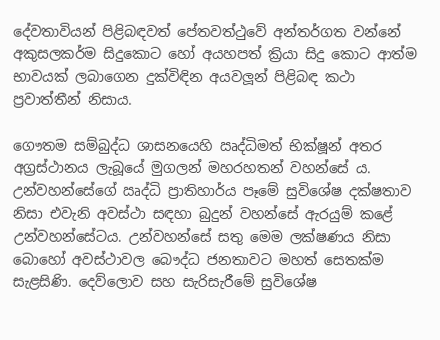දේවතාවියන් පිළිබඳවත් පේතවත්ථුවේ අන්තර්ගත වන්නේ අකුසලකර්ම සිදුකොට හෝ අයහපත් ක්‍රියා සිදු කොට ආත්ම භාවයක් ලබාගෙන දුක්විඳින අයවලූන් පිළිබඳ කථා ප්‍රවාත්තීන් නිසාය.

ගෞතම සම්බුද්ධ ශාසනයෙහි ඍද්ධිමත් භික්ෂූන් අතර අග්‍රස්ථානය ලැබූයේ මුගලන් මහරහතන් වහන්සේ ය. උන්වහන්සේගේ ඍද්ධි ප්‍රාතිහාර්ය පෑමේ සුවිශේෂ දක්ෂතාව නිසා එවැනි අවස්ථා සඳහා බුදුන් වහන්සේ ඇරයුම් කළේ උන්වහන්සේටය. උන්වහන්සේ සතු මෙම ලක්ෂණය නිසා බොහෝ අවස්ථාවල බෞද්ධ ජනතාවට මහත් සෙතක්ම සැළසිණි. දෙව්ලොව සහ සැරිසැරීමේ සුවිශේෂ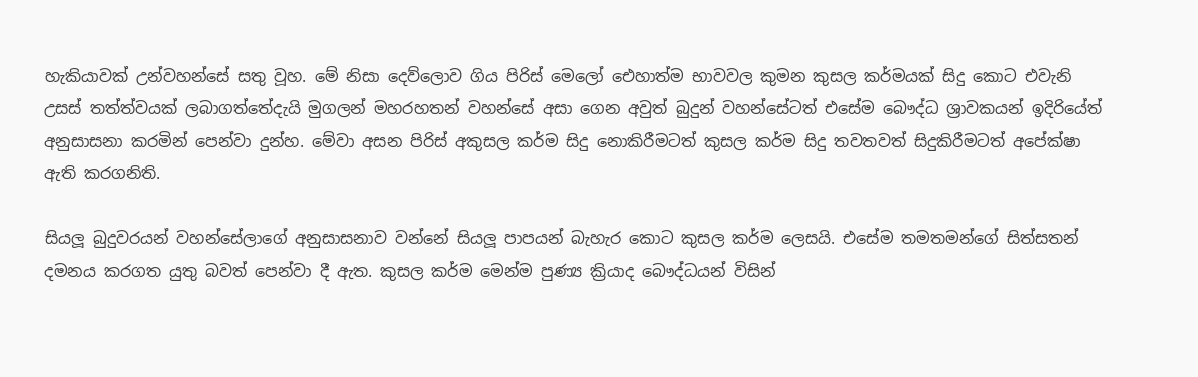හැකියාවක් උන්වහන්සේ සතු වූහ. මේ නිසා දෙව්ලොව ගිය පිරිස් මෙලෝ ඓහාත්ම භාවවල කුමන කුසල කර්මයක් සිදු කොට එවැනි උසස් තත්ත්වයක් ලබාගත්තේදැයි මුගලන් මහරහතන් වහන්සේ අසා ගෙන අවුත් බුදුන් වහන්සේටත් එසේම බෞද්ධ ශ්‍රාවකයන් ඉදිරියේත් අනුසාසනා කරමින් පෙන්වා දුන්හ. මේවා අසන පිරිස් අකුසල කර්ම සිදු නොකිරීමටත් කුසල කර්ම සිදු තවතවත් සිදුකිරීමටත් අපේක්ෂා ඇති කරගනිති.

සියලූ බුදුවරයන් වහන්සේලාගේ අනුසාසනාව වන්නේ සියලූ පාපයන් බැහැර කොට කුසල කර්ම ලෙසයි. එසේම තමතමන්ගේ සිත්සතන් දමනය කරගත යුතු බවත් පෙන්වා දී ඇත. කුසල කර්ම මෙන්ම පුණ්‍ය ක්‍රියාද බෞද්ධයන් විසින්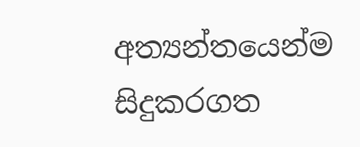අත්‍යන්තයෙන්ම සිදුකරගත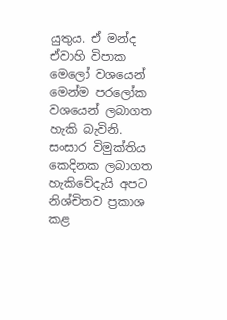යුතුය. ඒ මන්ද ඒවාහි විපාක මෙලෝ වශයෙන් මෙන්ම පරලෝක වශයෙන් ලබාගත හැකි බැවිනි. සංසාර විමුක්තිය කෙදිනක ලබාගත හැකිවේදැයි අපට නිශ්චිතව ප්‍රකාශ කළ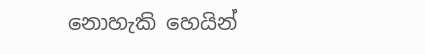නොහැකි හෙයින්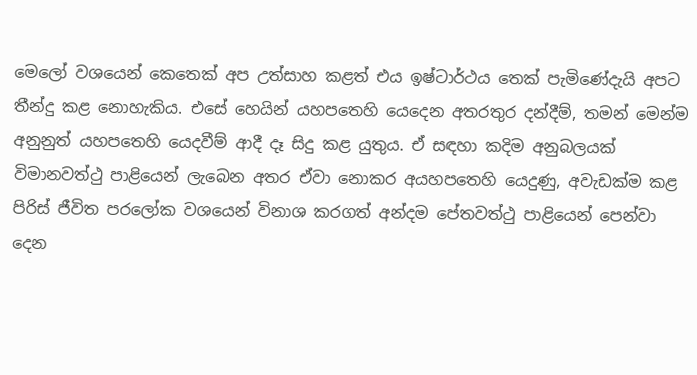මෙලෝ වශයෙන් කෙතෙක් අප උත්සාහ කළත් එය ඉෂ්ටාර්ථය තෙක් පැමිණේදැයි අපට තීන්දු කළ නොහැකිය. එසේ හෙයින් යහපතෙහි යෙදෙන අතරතුර දන්දීම්, තමන් මෙන්ම අනුනුත් යහපතෙහි යෙදවීම් ආදී දෑ සිදු කළ යුතුය. ඒ සඳහා කදිම අනුබලයක් විමානවත්ථු පාළියෙන් ලැබෙන අතර ඒවා නොකර අයහපතෙහි යෙදුණු, අවැඩක්ම කළ පිරිස් ජීවිත පරලෝක වශයෙන් විනාශ කරගත් අන්දම පේතවත්ථු පාළියෙන් පෙන්වා දෙන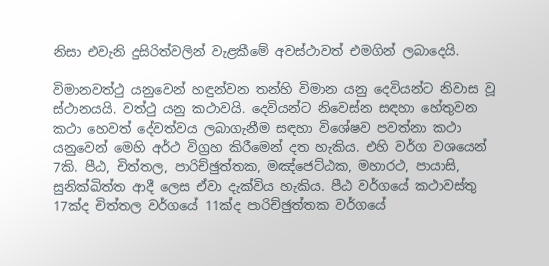නිසා එවැනි දුසිරිත්වලින් වැළකීමේ අවස්ථාවත් එමගින් ලබාදෙයි.

විමානවත්ථු යනුවෙන් හඳුන්වන තන්හි විමාන යනු දෙවියන්ට නිවාස වූ ස්ථානයයි. වත්ථු යනු කථාවයි. දෙවියන්ට නිවෙස්න සඳහා හේතුවන කථා හෙවත් දේවත්වය ලබාගැනීම සඳහා විශේෂව පවත්නා කථා යනුවෙන් මෙහි අර්ථ විග්‍රහ කිරීමෙන් දත හැකිය. එහි වර්ග වශයෙන් 7කි. පීඨ, චිත්තල, පාරිච්ඡුත්තක, මඤ්ජෙට්ඨක, මහාරථ, පායාසි, සුනික්ඛිත්ත ආදී ලෙස ඒවා දැක්විය හැකිය. පීඨ වර්ගයේ කථාවස්තු 17ක්ද චිත්තල වර්ගයේ 11ක්ද පාරිච්ඡුත්තක වර්ගයේ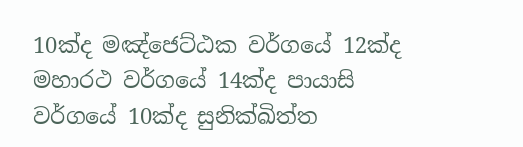10ක්ද මඤ්ජෙට්ඨක වර්ගයේ 12ක්ද මහාරථ වර්ගයේ 14ක්ද පායාසි වර්ගයේ 10ක්ද සුනික්ඛිත්ත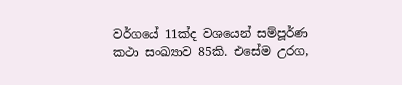වර්ගයේ 11ක්ද වශයෙන් සම්පූර්ණ කථා සංඛ්‍යාව 85කි. එසේම උරග,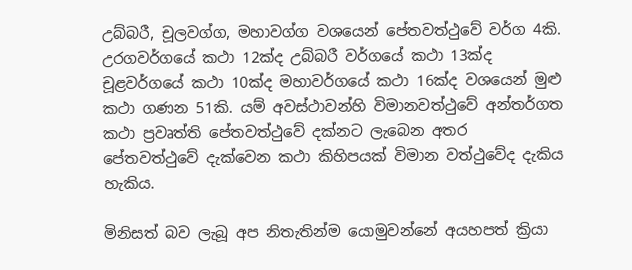උබ්බරී, චූලවග්ග, මහාවග්ග වශයෙන් පේතවත්ථුවේ වර්ග 4කි. උරගවර්ගයේ කථා 12ක්ද උබ්බරී වර්ගයේ කථා 13ක්ද චූළවර්ගයේ කථා 10ක්ද මහාවර්ගයේ කථා 16ක්ද වශයෙන් මුළු කථා ගණන 51කි. යම් අවස්ථාවන්හි විමානවත්ථුවේ අන්තර්ගත කථා ප්‍රවෘත්ති පේතවත්ථුවේ දක්නට ලැබෙන අතර පේතවත්ථුවේ දැක්වෙන කථා කිහිපයක් විමාන වත්ථුවේද දැකිය හැකිය.

මිනිසත් බව ලැබූ අප නිතැතින්ම යොමුවන්නේ අයහපත් ක්‍රියා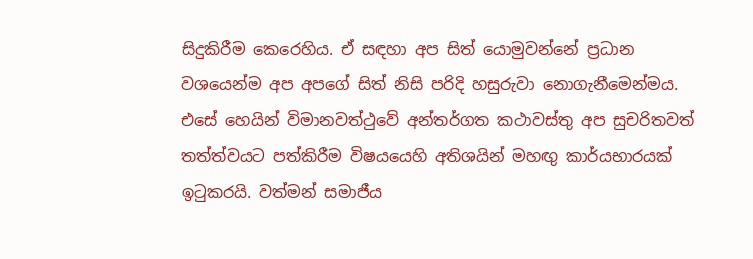සිදුකිරීම කෙරෙහිය. ඒ සඳහා අප සිත් යොමුවන්නේ ප්‍රධාන වශයෙන්ම අප අපගේ සිත් නිසි පරිදි හසුරුවා නොගැනීමෙන්මය. එසේ හෙයින් විමානවත්ථුවේ අන්තර්ගත කථාවස්තු අප සුචරිතවත් තත්ත්වයට පත්කිරීම විෂයයෙහි අතිශයින් මහඟු කාර්යභාරයක් ඉටුකරයි. වත්මන් සමාජීය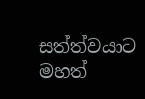සත්ත්වයාට මහත්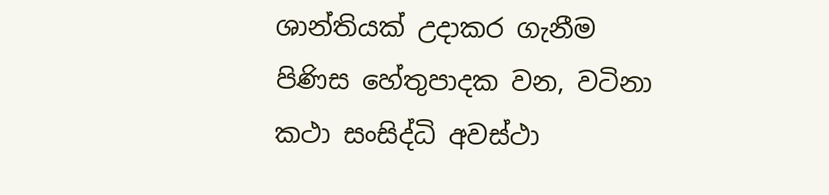ශාන්තියක් උදාකර ගැනීම පිණිස හේතුපාදක වන, වටිනා කථා සංසිද්ධි අවස්ථා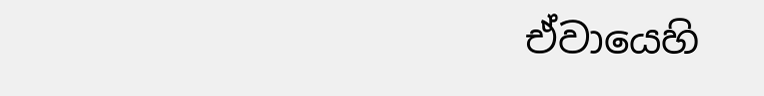ඒවායෙහි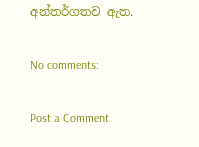අන්තර්ගතව ඇත.

No comments:

Post a Comment